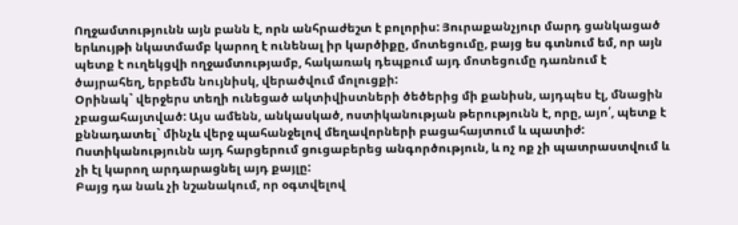Ողջամտությունն այն բանն է, որն անհրաժեշտ է բոլորիս: Յուրաքանչյուր մարդ ցանկացած երևույթի նկատմամբ կարող է ունենալ իր կարծիքը, մոտեցումը, բայց ես գտնում եմ, որ այն պետք է ուղեկցվի ողջամտությամբ, հակառակ դեպքում այդ մոտեցումը դառնում է ծայրահեղ, երբեմն նույնիսկ, վերածվում մոլուցքի:
Օրինակ` վերջերս տեղի ունեցած ակտիվիստների ծեծերից մի քանիսն, այդպես էլ, մնացին չբացահայտված: Այս ամենն, անկասկած, ոստիկանության թերությունն է, որը, այո՛, պետք է քննադատել` մինչև վերջ պահանջելով մեղավորների բացահայտում և պատիժ: Ոստիկանությունն այդ հարցերում ցուցաբերեց անգործություն, և ոչ ոք չի պատրաստվում և չի էլ կարող արդարացնել այդ քայլը:
Բայց դա նաև չի նշանակում, որ օգտվելով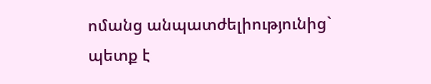ոմանց անպատժելիությունից` պետք է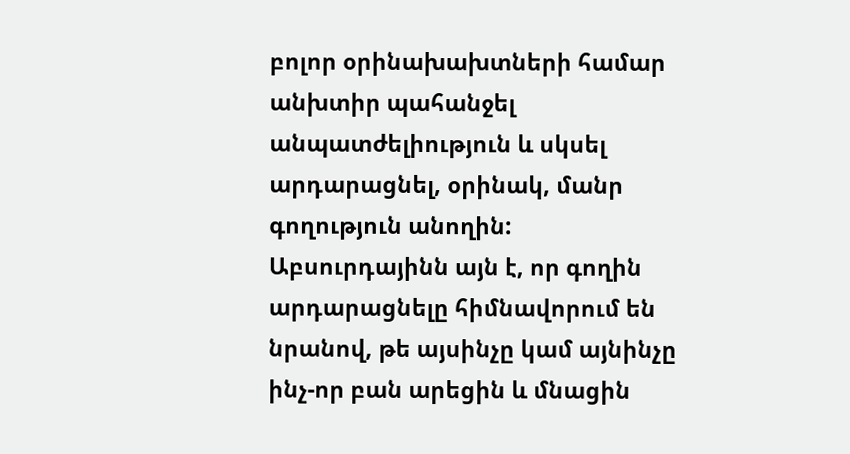բոլոր օրինախախտների համար անխտիր պահանջել անպատժելիություն և սկսել արդարացնել, օրինակ, մանր գողություն անողին: Աբսուրդայինն այն է, որ գողին արդարացնելը հիմնավորում են նրանով, թե այսինչը կամ այնինչը ինչ-որ բան արեցին և մնացին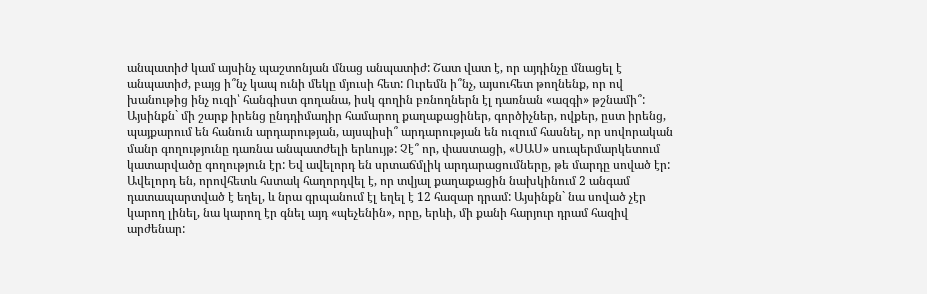անպատիժ կամ այսինչ պաշտոնյան մնաց անպատիժ: Շատ վատ է, որ այդինչը մնացել է անպատիժ, բայց ի՞նչ կապ ունի մեկը մյուսի հետ: Ուրեմն ի՞նչ, այսուհետ թողնենք, որ ով խանութից ինչ ուզի՝ հանգիստ գողանա, իսկ գողին բռնողներն էլ դառնան «ազգի» թշնամի՞:
Այսինքն` մի շարք իրենց ընդդիմադիր համարող քաղաքացիներ, գործիչներ, ովքեր, ըստ իրենց, պայքարում են հանուն արդարության, այսպիսի՞ արդարության են ուզում հասնել, որ սովորական մանր գողությունը դառնա անպատժելի երևույթ: Չէ՞ որ, փաստացի, «ՍԱՍ» սուպերմարկետում կատարվածը գողություն էր: Եվ ավելորդ են սրտաճմլիկ արդարացումները, թե մարդը սոված էր: Ավելորդ են, որովհետև հստակ հաղորդվել է, որ տվյալ քաղաքացին նախկինում 2 անգամ դատապարտված է եղել, և նրա գրպանում էլ եղել է 12 հազար դրամ: Այսինքն` նա սոված չէր կարող լինել, նա կարող էր գնել այդ «պեչենին», որը, երևի, մի քանի հարյուր դրամ հազիվ արժենար: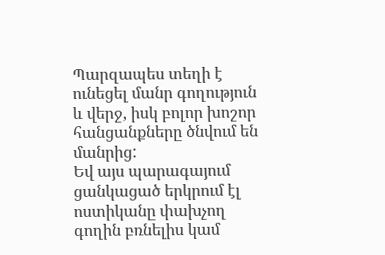Պարզապես տեղի է ունեցել մանր գողություն և վերջ, իսկ բոլոր խոշոր հանցանքները ծնվում են մանրից:
Եվ այս պարագայում ցանկացած երկրում էլ ոստիկանը փախչող գողին բռնելիս կամ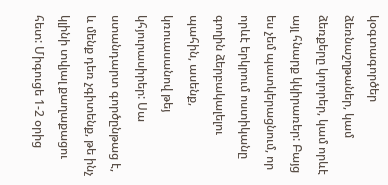կօգտագործեր ձեռնաշղթաներ, կամ ձեռքերը կոլորեր, կամ որևէ այլ հնարք կկիրառեր: Բայց ես չեմ պատկերացնում, որ որևէ երկրում ոստիկանը գողին ձերբակալելու պահին, ասենք, կռուասանով թեյ կհյուրասիրեր: Սա ստանդարտ գործընթաց է, և մենք դեռ չգիտենք, թե ինչ կլինի տվյալ քաղաքացու հետ: Միգուցե 1-2 օրից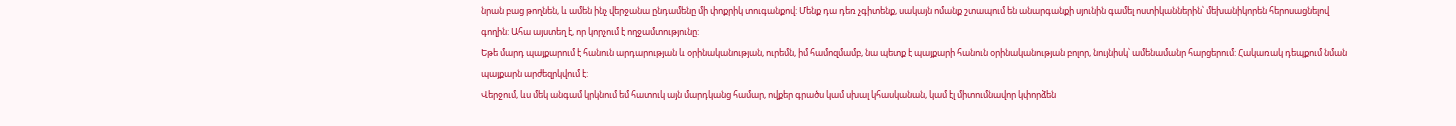նրան բաց թողնեն, և ամեն ինչ վերջանա ընդամենը մի փոքրիկ տուգանքով: Մենք դա դեռ չգիտենք, սակայն ոմանք շտապում են անարգանքի սյունին գամել ոստիկաններին՝ մեխանիկորեն հերոսացնելով գողին: Ահա այստեղ է, որ կորչում է ողջամտությունը:
Եթե մարդ պայքարում է հանուն արդարության և օրինականության, ուրեմն, իմ համոզմամբ, նա պետք է պայքարի հանուն օրինականության բոլոր, նույնիսկ՝ ամենամանր հարցերում: Հակառակ դեպքում նման պայքարն արժեզրկվում է:
Վերջում, ևս մեկ անգամ կրկնում եմ հատուկ այն մարդկանց համար, ովքեր գրածս կամ սխալ կհասկանան, կամ էլ միտումնավոր կփորձեն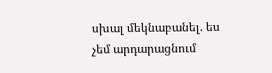սխալ մեկնաբանել. ես չեմ արդարացնում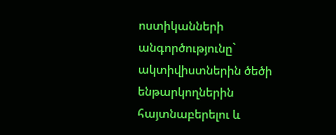ոստիկանների անգործությունը` ակտիվիստներին ծեծի ենթարկողներին հայտնաբերելու և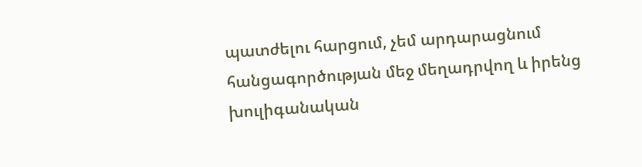պատժելու հարցում, չեմ արդարացնում հանցագործության մեջ մեղադրվող և իրենց խուլիգանական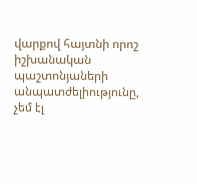վարքով հայտնի որոշ իշխանական պաշտոնյաների անպատժելիությունը, չեմ էլ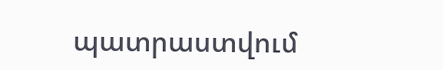պատրաստվում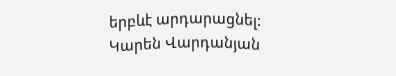երբևէ արդարացնել:
Կարեն Վարդանյան